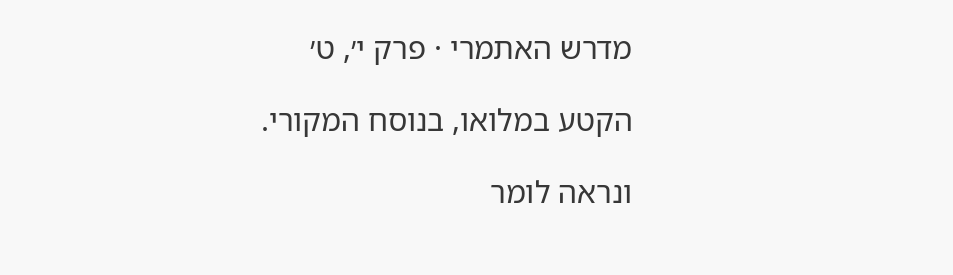מדרש האתמרי · פרק י׳, ט׳

הקטע במלואו, בנוסח המקורי.

ונראה לומר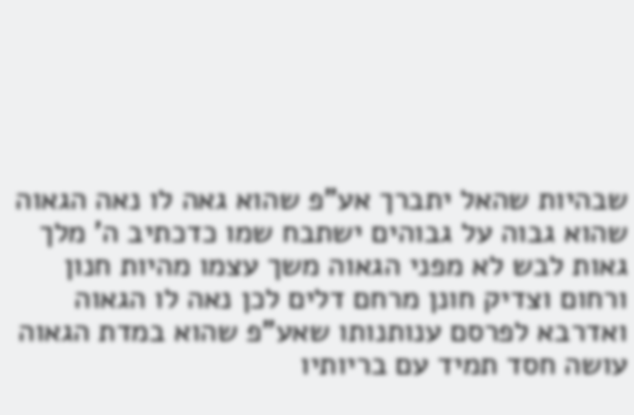שבהיות שהאל יתברך אע"פ שהוא גאה לו נאה הגאוה שהוא גבוה על גבוהים ישתבח שמו כדכתיב ה' מלך גאות לבש לא מפני הגאוה משך עצמו מהיות חנון ורחום וצדיק חונן מרחם דלים לכן נאה לו הגאוה ואדרבא לפרסם ענותנותו שאע"פ שהוא במדת הגאוה עושה חסד תמיד עם בריותיו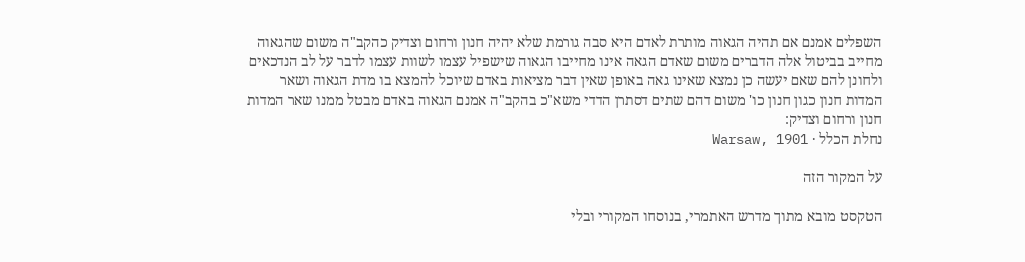השפלים אמנם אם תהיה הגאוה מותרת לאדם היא סבה גורמת שלא יהיה חנון ורחום וצדיק כהקב"ה משום שהגאוה מחייב בביטול אלה הדברים משום שאדם הגאה אינו מחייבו הגאוה שישפיל עצמו לשוות עצמו לדבר על לב הנדכאים ולחונן להם שאם יעשה כן נמצא שאינו גאה באופן שאין דבר מציאות באדם שיוכל להמצא בו מדת הגאוה ושאר המדות חנון כגון חנון כו' משום דהם שתים דסתרן הדדי משא"כ בהקב"ה אמנם הגאוה באדם מבטל ממנו שאר המדות חנון ורחום וצדיק:
נחלת הכלל · Warsaw, 1901

על המקור הזה

הטקסט מובא מתוך מדרש האתמרי, בנוסחו המקורי ובלי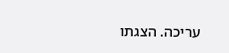עריכה. הצגתו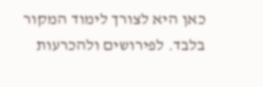כאן היא לצורך לימוד המקור בלבד. לפירושים ולהכרעות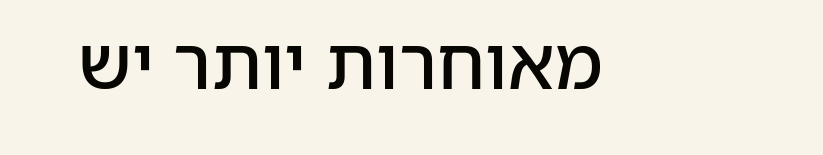מאוחרות יותר יש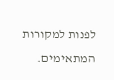לפנות למקורות המתאימים.